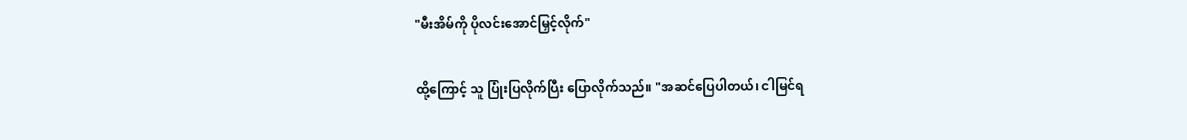"မီးအိမ်ကို ပိုလင်းအောင်မြှင့်လိုက်"

ထို့ကြောင့် သူ ပြုံးပြလိုက်ပြီး ပြောလိုက်သည်။ "အဆင်ပြေပါတယ်၊ ငါမြင်ရ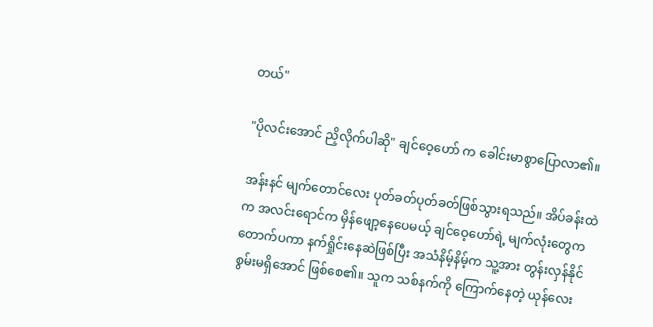တယ်"

"ပိုလင်းအောင် ညှိလိုက်ပါဆို" ချင်ဝေ့ဟော် က ခေါင်းမာစွာပြောလာ၏။

အန်းနင် မျက်တောင်လေး ပုတ်ခတ်ပုတ်ခတ်ဖြစ်သွားရသည်။ အိပ်ခန်းထဲက အလင်းရောင်က မှိန်ဖျော့နေပေမယ့် ချင်ဝေ့ဟော်ရဲ့ မျက်လုံးတွေက တောက်ပကာ နက်ရှိုင်းနေဆဲဖြစ်ပြီး အသံနိမ့်နိမ့်က သူ့အား တွန်းလှန်နိုင်စွမ်းမရှိအောင် ဖြစ်စေ၏။ သူက သစ်နက်ကို ကြောက်နေတဲ့ ယုန်လေး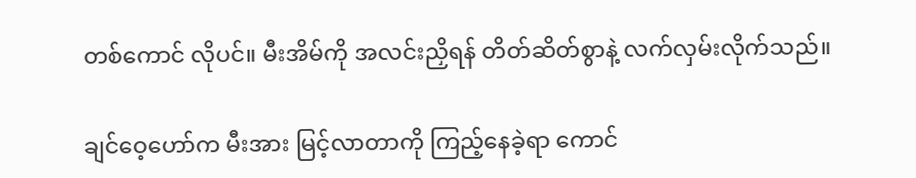တစ်ကောင် လိုပင်။ မီးအိမ်ကို အလင်းညှိရန် တိတ်ဆိတ်စွာနဲ့ လက်လှမ်းလိုက်သည်။

ချင်ဝေ့ဟော်က မီးအား မြင့်လာတာကို ကြည့်နေခဲ့ရာ ကောင်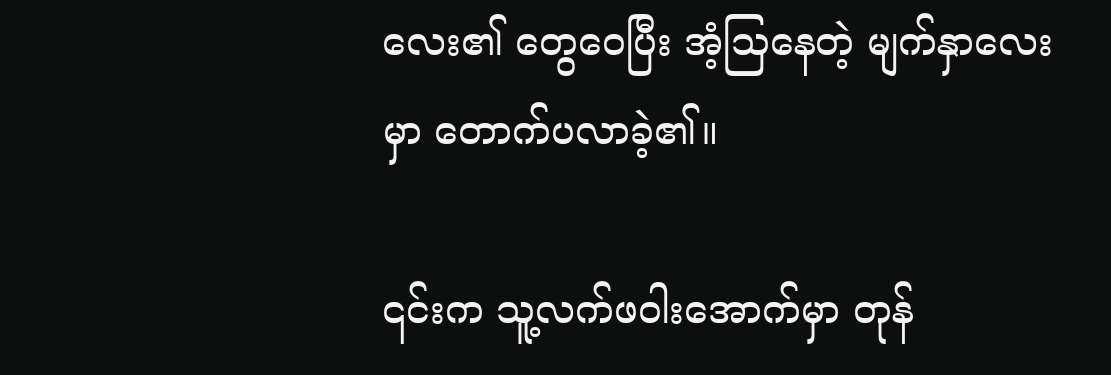လေး၏ တွေဝေပြီး အံ့သြနေတဲ့ မျက်နှာလေးမှာ တောက်ပလာခဲ့၏။

၎င်းက သူ့လက်ဖဝါးအောက်မှာ တုန်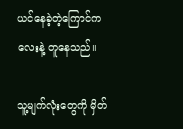ယင်နေခဲ့တဲ့ကြောင်ကလေးနဲ့ တူနေသည်။

သူ့မျက်လုံးတွေကို မှိတ်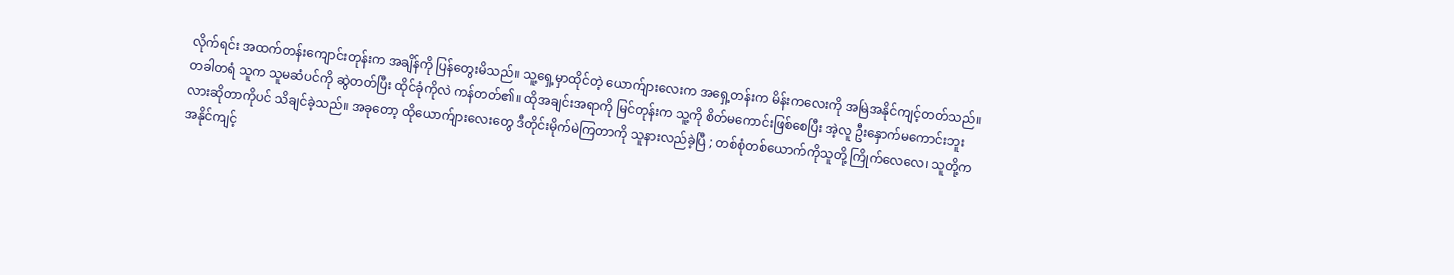လိုက်ရင်း အထက်တန်းကျောင်းတုန်းက အချိန်ကို ပြန်တွေးမိသည်။ သူ့ရှေ့မှာထိုင်တဲ့ ယောက်ျားလေးက အရှေ့တန်းက မိန်းကလေးကို အမြဲအနိုင်ကျင့်တတ်သည်။ တခါတရံ သူက သူမဆံပင်ကို ဆွဲတတ်ပြီး ထိုင်ခုံကိုလဲ ကန်တတ်၏။ ထိုအချင်းအရာကို မြင်တုန်းက သူ့ကို စိတ်မကောင်းဖြစ်စေပြီး အဲ့လူ ဦးနှောက်မကောင်းဘူးလားဆိုတာကိုပင် သိချင်ခဲ့သည်။ အခုတော့ ထိုယောက်ျားလေးတွေ ဒီတိုင်းမိုက်မဲကြတာကို သူနားလည်ခဲ့ပြီ ; တစ်စုံတစ်ယောက်ကိုသူတို့ ကြိုက်လေလေ၊ သူတို့က အနိုင်ကျင့်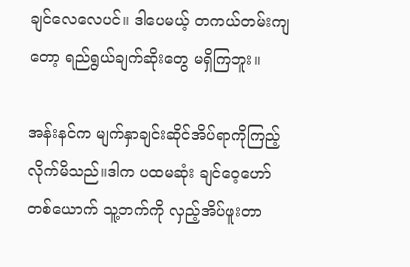ချင်လေလေပင်။ ဒါပေမယ့် တကယ်တမ်းကျတော့ ရည်ရွယ်ချက်ဆိုးတွေ မရှိကြဘူး။

အန်းနင်က မျက်နှာချင်းဆိုင်အိပ်ရာကိုကြည့်လိုက်မိသည်။ဒါက ပထမဆုံး ချင်ဝေ့ဟော်တစ်ယောက် သူ့ဘက်ကို လှည့်အိပ်ဖူးတာ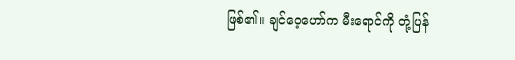ဖြစ်၏။ ချင်ဝေ့ဟော်က မီးရောင်ကို တုံ့ပြန်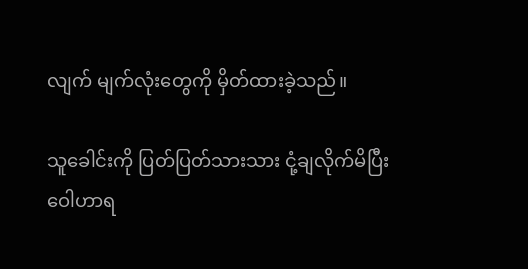လျက် မျက်လုံးတွေကို မှိတ်ထားခဲ့သည်။

သူခေါင်းကို ပြတ်ပြတ်သားသား ငုံ့ချလိုက်မိပြီး ဝေါဟာရ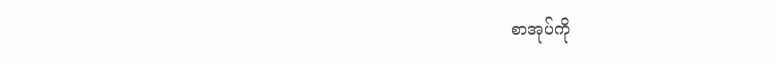စာအုပ်ကို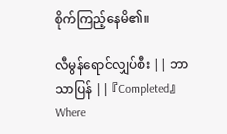စိုက်ကြည့်နေမိ၏။

လီမွန်ရောင်လျှပ်စီး || ဘာသာပြန် || 『Completed』Where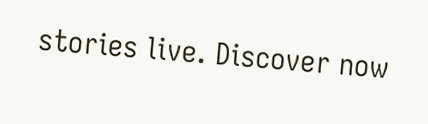stories live. Discover now